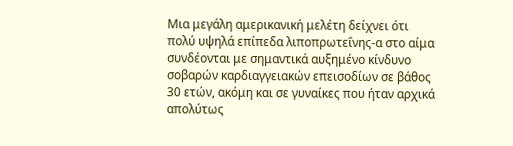Μια μεγάλη αμερικανική μελέτη δείχνει ότι πολύ υψηλά επίπεδα λιποπρωτεΐνης-α στο αίμα συνδέονται με σημαντικά αυξημένο κίνδυνο σοβαρών καρδιαγγειακών επεισοδίων σε βάθος 30 ετών, ακόμη και σε γυναίκες που ήταν αρχικά απολύτως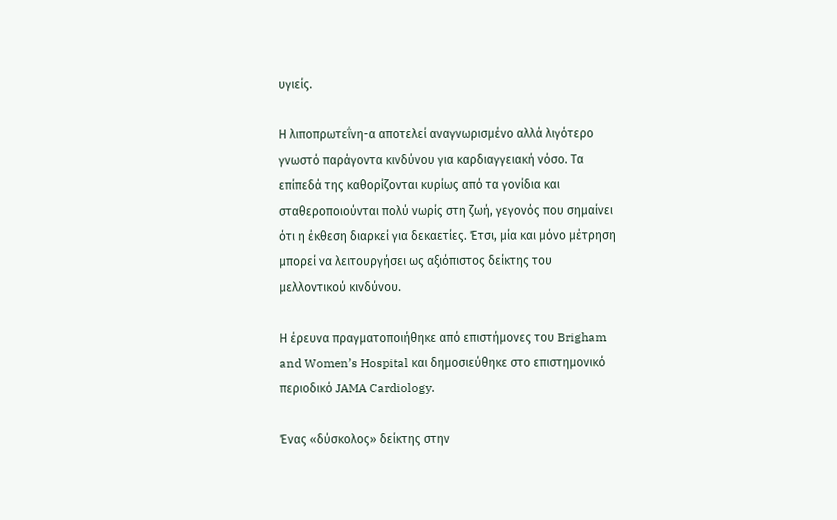υγιείς.

Η λιποπρωτεΐνη-α αποτελεί αναγνωρισμένο αλλά λιγότερο γνωστό παράγοντα κινδύνου για καρδιαγγειακή νόσο. Τα επίπεδά της καθορίζονται κυρίως από τα γονίδια και σταθεροποιούνται πολύ νωρίς στη ζωή, γεγονός που σημαίνει ότι η έκθεση διαρκεί για δεκαετίες. Έτσι, μία και μόνο μέτρηση μπορεί να λειτουργήσει ως αξιόπιστος δείκτης του μελλοντικού κινδύνου.

Η έρευνα πραγματοποιήθηκε από επιστήμονες του Brigham and Women’s Hospital και δημοσιεύθηκε στο επιστημονικό περιοδικό JAMA Cardiology.

Ένας «δύσκολος» δείκτης στην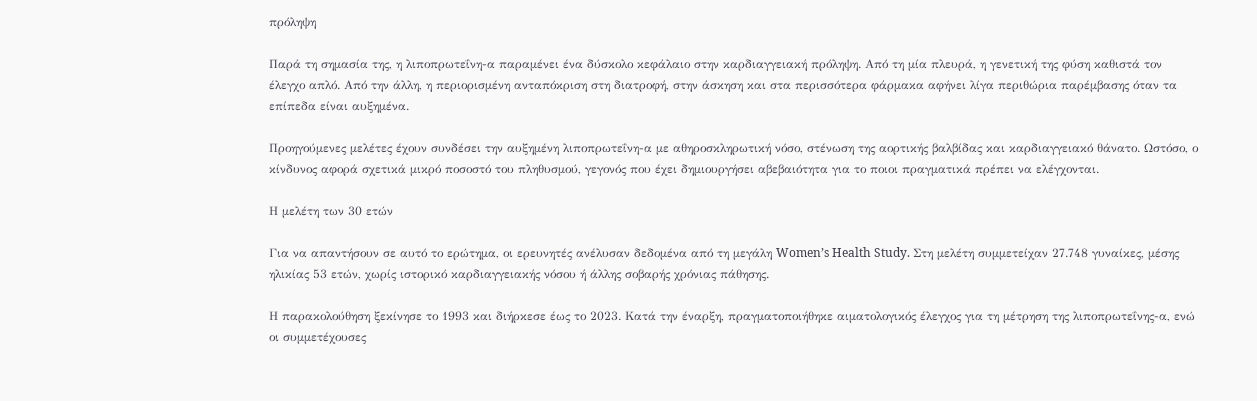πρόληψη

Παρά τη σημασία της, η λιποπρωτεΐνη-α παραμένει ένα δύσκολο κεφάλαιο στην καρδιαγγειακή πρόληψη. Από τη μία πλευρά, η γενετική της φύση καθιστά τον έλεγχο απλό. Από την άλλη, η περιορισμένη ανταπόκριση στη διατροφή, στην άσκηση και στα περισσότερα φάρμακα αφήνει λίγα περιθώρια παρέμβασης όταν τα επίπεδα είναι αυξημένα.

Προηγούμενες μελέτες έχουν συνδέσει την αυξημένη λιποπρωτεΐνη-α με αθηροσκληρωτική νόσο, στένωση της αορτικής βαλβίδας και καρδιαγγειακό θάνατο. Ωστόσο, ο κίνδυνος αφορά σχετικά μικρό ποσοστό του πληθυσμού, γεγονός που έχει δημιουργήσει αβεβαιότητα για το ποιοι πραγματικά πρέπει να ελέγχονται.

Η μελέτη των 30 ετών

Για να απαντήσουν σε αυτό το ερώτημα, οι ερευνητές ανέλυσαν δεδομένα από τη μεγάλη Women’s Health Study. Στη μελέτη συμμετείχαν 27.748 γυναίκες, μέσης ηλικίας 53 ετών, χωρίς ιστορικό καρδιαγγειακής νόσου ή άλλης σοβαρής χρόνιας πάθησης.

Η παρακολούθηση ξεκίνησε το 1993 και διήρκεσε έως το 2023. Κατά την έναρξη, πραγματοποιήθηκε αιματολογικός έλεγχος για τη μέτρηση της λιποπρωτεΐνης-α, ενώ οι συμμετέχουσες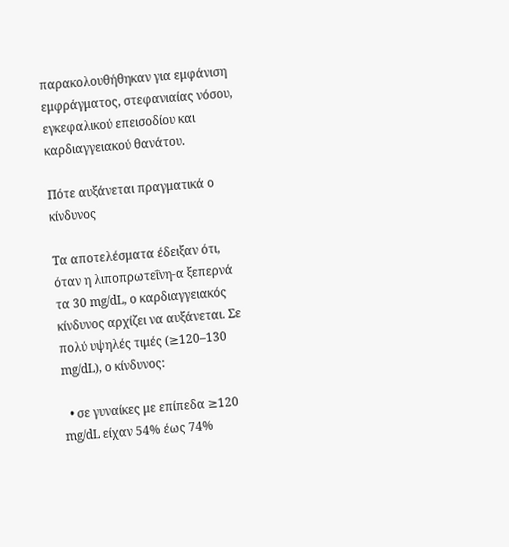παρακολουθήθηκαν για εμφάνιση εμφράγματος, στεφανιαίας νόσου, εγκεφαλικού επεισοδίου και καρδιαγγειακού θανάτου.

Πότε αυξάνεται πραγματικά ο κίνδυνος

Τα αποτελέσματα έδειξαν ότι, όταν η λιποπρωτεΐνη-α ξεπερνά τα 30 mg/dL, ο καρδιαγγειακός κίνδυνος αρχίζει να αυξάνεται. Σε πολύ υψηλές τιμές (≥120–130 mg/dL), ο κίνδυνος:

  • σε γυναίκες με επίπεδα ≥120 mg/dL είχαν 54% έως 74%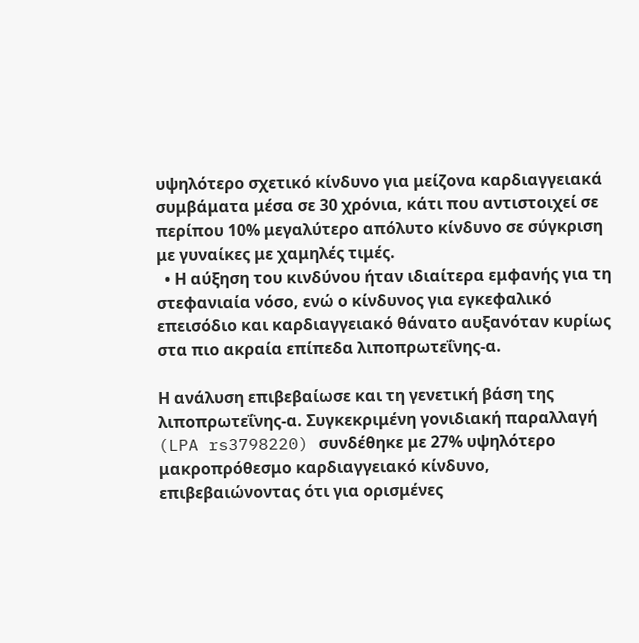υψηλότερο σχετικό κίνδυνο για μείζονα καρδιαγγειακά συμβάματα μέσα σε 30 χρόνια, κάτι που αντιστοιχεί σε περίπου 10% μεγαλύτερο απόλυτο κίνδυνο σε σύγκριση με γυναίκες με χαμηλές τιμές.
  • Η αύξηση του κινδύνου ήταν ιδιαίτερα εμφανής για τη στεφανιαία νόσο, ενώ ο κίνδυνος για εγκεφαλικό επεισόδιο και καρδιαγγειακό θάνατο αυξανόταν κυρίως στα πιο ακραία επίπεδα λιποπρωτεΐνης-α.

Η ανάλυση επιβεβαίωσε και τη γενετική βάση της λιποπρωτεΐνης-α. Συγκεκριμένη γονιδιακή παραλλαγή (LPA rs3798220) συνδέθηκε με 27% υψηλότερο μακροπρόθεσμο καρδιαγγειακό κίνδυνο, επιβεβαιώνοντας ότι για ορισμένες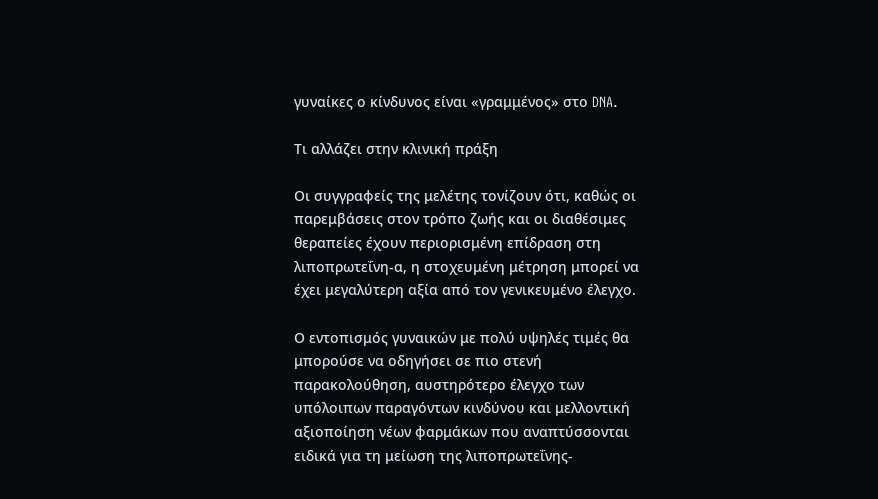γυναίκες ο κίνδυνος είναι «γραμμένος» στο DNA.

Τι αλλάζει στην κλινική πράξη

Οι συγγραφείς της μελέτης τονίζουν ότι, καθώς οι παρεμβάσεις στον τρόπο ζωής και οι διαθέσιμες θεραπείες έχουν περιορισμένη επίδραση στη λιποπρωτεΐνη-α, η στοχευμένη μέτρηση μπορεί να έχει μεγαλύτερη αξία από τον γενικευμένο έλεγχο.

Ο εντοπισμός γυναικών με πολύ υψηλές τιμές θα μπορούσε να οδηγήσει σε πιο στενή παρακολούθηση, αυστηρότερο έλεγχο των υπόλοιπων παραγόντων κινδύνου και μελλοντική αξιοποίηση νέων φαρμάκων που αναπτύσσονται ειδικά για τη μείωση της λιποπρωτεΐνης-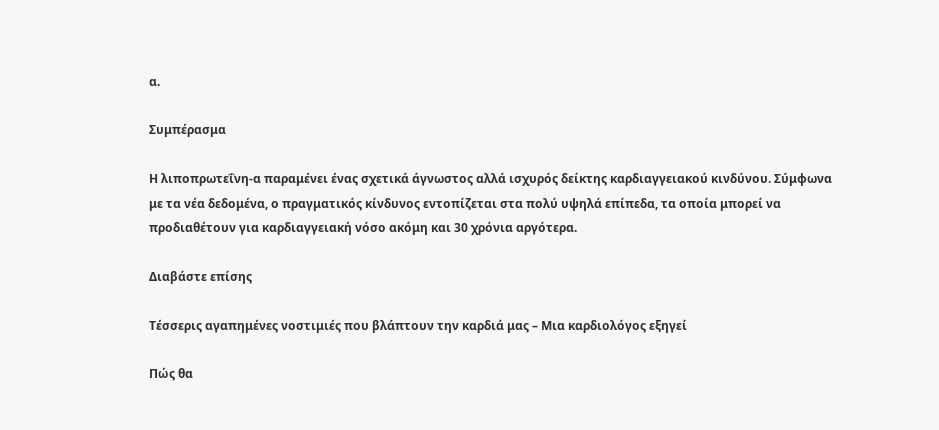α.

Συμπέρασμα

Η λιποπρωτεΐνη-α παραμένει ένας σχετικά άγνωστος αλλά ισχυρός δείκτης καρδιαγγειακού κινδύνου. Σύμφωνα με τα νέα δεδομένα, ο πραγματικός κίνδυνος εντοπίζεται στα πολύ υψηλά επίπεδα, τα οποία μπορεί να προδιαθέτουν για καρδιαγγειακή νόσο ακόμη και 30 χρόνια αργότερα.

Διαβάστε επίσης

Τέσσερις αγαπημένες νοστιμιές που βλάπτουν την καρδιά μας – Μια καρδιολόγος εξηγεί

Πώς θα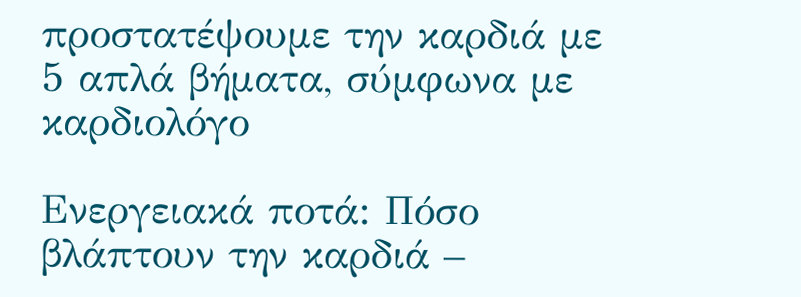προστατέψουμε την καρδιά με 5 απλά βήματα, σύμφωνα με καρδιολόγο

Ενεργειακά ποτά: Πόσο βλάπτουν την καρδιά –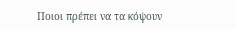Ποιοι πρέπει να τα κόψουν